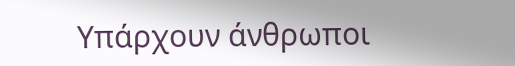Υπάρχουν άνθρωποι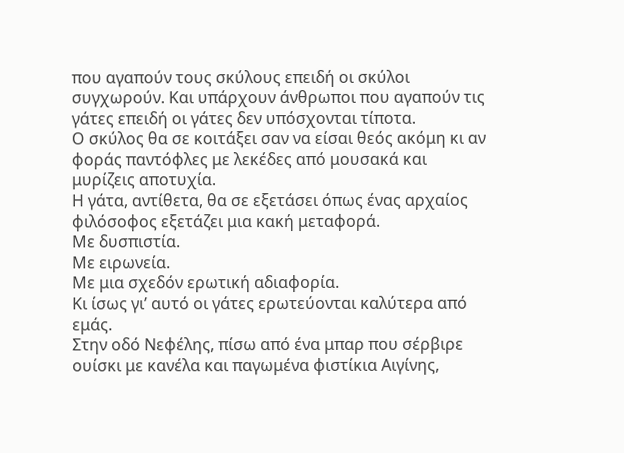που αγαπούν τους σκύλους επειδή οι σκύλοι συγχωρούν. Και υπάρχουν άνθρωποι που αγαπούν τις γάτες επειδή οι γάτες δεν υπόσχονται τίποτα.
Ο σκύλος θα σε κοιτάξει σαν να είσαι θεός ακόμη κι αν φοράς παντόφλες με λεκέδες από μουσακά και μυρίζεις αποτυχία.
Η γάτα, αντίθετα, θα σε εξετάσει όπως ένας αρχαίος φιλόσοφος εξετάζει μια κακή μεταφορά.
Με δυσπιστία.
Με ειρωνεία.
Με μια σχεδόν ερωτική αδιαφορία.
Κι ίσως γι’ αυτό οι γάτες ερωτεύονται καλύτερα από εμάς.
Στην οδό Νεφέλης, πίσω από ένα μπαρ που σέρβιρε ουίσκι με κανέλα και παγωμένα φιστίκια Αιγίνης,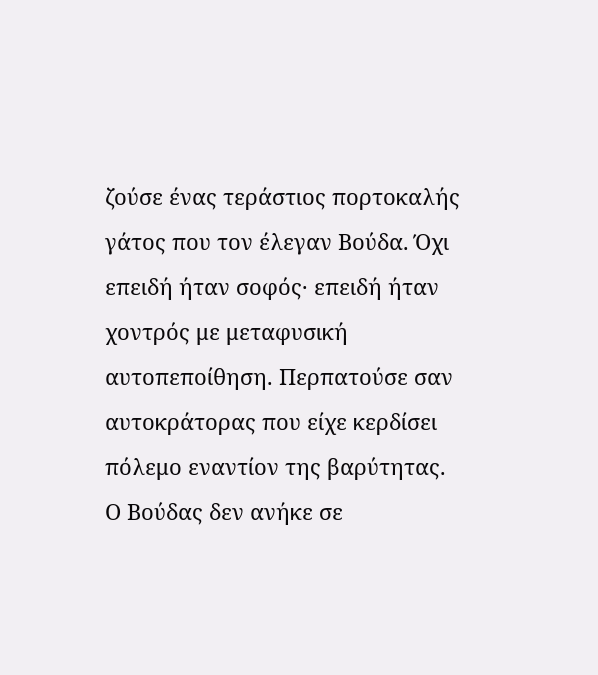ζούσε ένας τεράστιος πορτοκαλής γάτος που τον έλεγαν Βούδα. Όχι επειδή ήταν σοφός· επειδή ήταν χοντρός με μεταφυσική αυτοπεποίθηση. Περπατούσε σαν αυτοκράτορας που είχε κερδίσει πόλεμο εναντίον της βαρύτητας.
Ο Βούδας δεν ανήκε σε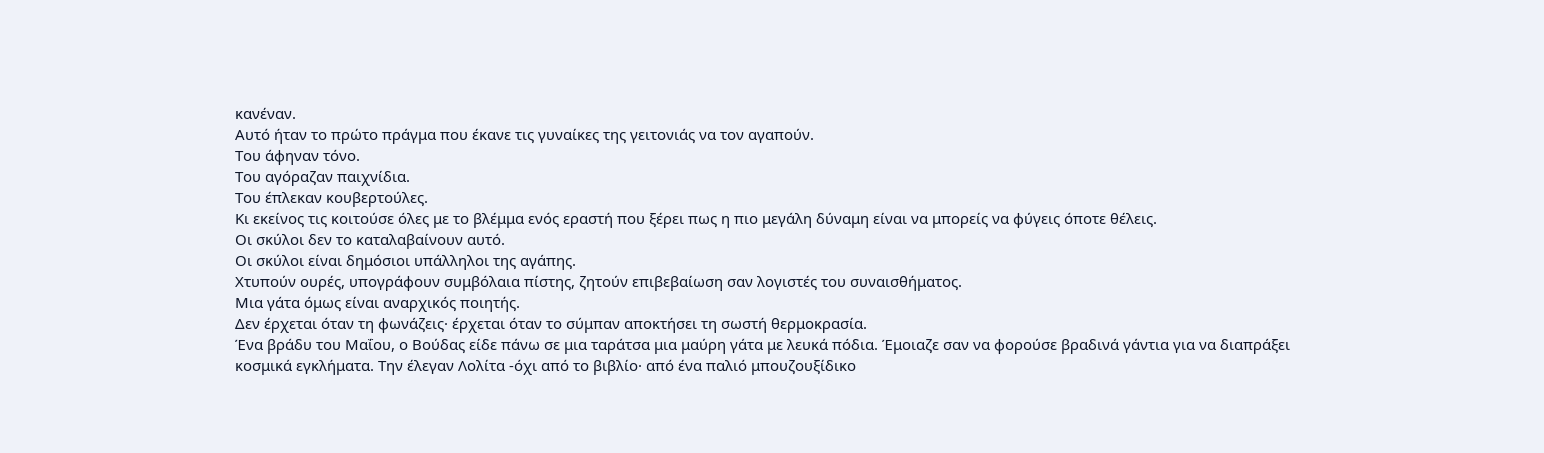κανέναν.
Αυτό ήταν το πρώτο πράγμα που έκανε τις γυναίκες της γειτονιάς να τον αγαπούν.
Του άφηναν τόνο.
Του αγόραζαν παιχνίδια.
Του έπλεκαν κουβερτούλες.
Κι εκείνος τις κοιτούσε όλες με το βλέμμα ενός εραστή που ξέρει πως η πιο μεγάλη δύναμη είναι να μπορείς να φύγεις όποτε θέλεις.
Οι σκύλοι δεν το καταλαβαίνουν αυτό.
Οι σκύλοι είναι δημόσιοι υπάλληλοι της αγάπης.
Χτυπούν ουρές, υπογράφουν συμβόλαια πίστης, ζητούν επιβεβαίωση σαν λογιστές του συναισθήματος.
Μια γάτα όμως είναι αναρχικός ποιητής.
Δεν έρχεται όταν τη φωνάζεις· έρχεται όταν το σύμπαν αποκτήσει τη σωστή θερμοκρασία.
Ένα βράδυ του Μαΐου, ο Βούδας είδε πάνω σε μια ταράτσα μια μαύρη γάτα με λευκά πόδια. Έμοιαζε σαν να φορούσε βραδινά γάντια για να διαπράξει κοσμικά εγκλήματα. Την έλεγαν Λολίτα -όχι από το βιβλίο· από ένα παλιό μπουζουξίδικο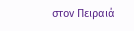στον Πειραιά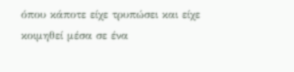όπου κάποτε είχε τρυπώσει και είχε κοιμηθεί μέσα σε ένα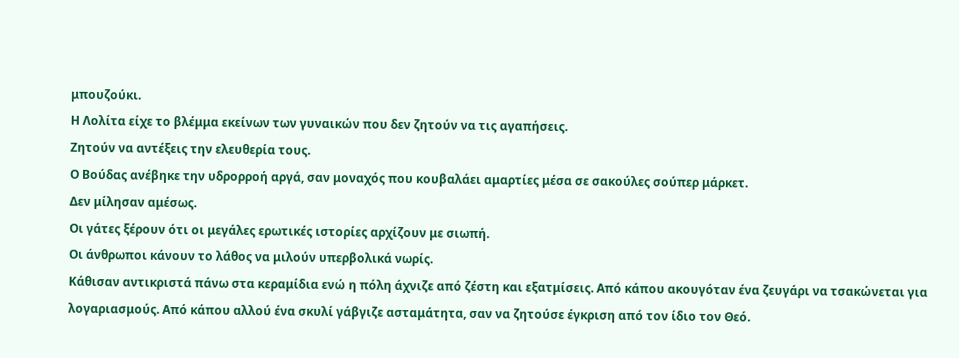μπουζούκι.
Η Λολίτα είχε το βλέμμα εκείνων των γυναικών που δεν ζητούν να τις αγαπήσεις.
Ζητούν να αντέξεις την ελευθερία τους.
Ο Βούδας ανέβηκε την υδρορροή αργά, σαν μοναχός που κουβαλάει αμαρτίες μέσα σε σακούλες σούπερ μάρκετ.
Δεν μίλησαν αμέσως.
Οι γάτες ξέρουν ότι οι μεγάλες ερωτικές ιστορίες αρχίζουν με σιωπή.
Οι άνθρωποι κάνουν το λάθος να μιλούν υπερβολικά νωρίς.
Κάθισαν αντικριστά πάνω στα κεραμίδια ενώ η πόλη άχνιζε από ζέστη και εξατμίσεις. Από κάπου ακουγόταν ένα ζευγάρι να τσακώνεται για λογαριασμούς. Από κάπου αλλού ένα σκυλί γάβγιζε ασταμάτητα, σαν να ζητούσε έγκριση από τον ίδιο τον Θεό.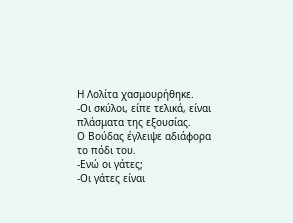Η Λολίτα χασμουρήθηκε.
-Οι σκύλοι, είπε τελικά, είναι πλάσματα της εξουσίας.
Ο Βούδας έγλειψε αδιάφορα το πόδι του.
-Ενώ οι γάτες;
-Οι γάτες είναι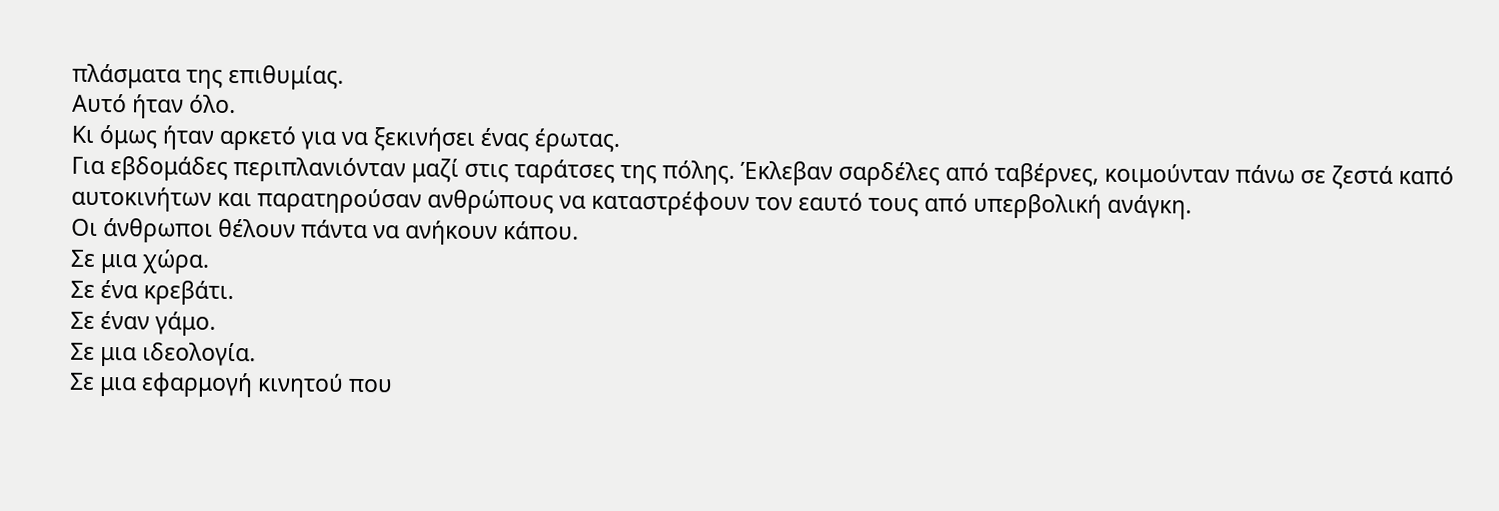πλάσματα της επιθυμίας.
Αυτό ήταν όλο.
Κι όμως ήταν αρκετό για να ξεκινήσει ένας έρωτας.
Για εβδομάδες περιπλανιόνταν μαζί στις ταράτσες της πόλης. Έκλεβαν σαρδέλες από ταβέρνες, κοιμούνταν πάνω σε ζεστά καπό αυτοκινήτων και παρατηρούσαν ανθρώπους να καταστρέφουν τον εαυτό τους από υπερβολική ανάγκη.
Οι άνθρωποι θέλουν πάντα να ανήκουν κάπου.
Σε μια χώρα.
Σε ένα κρεβάτι.
Σε έναν γάμο.
Σε μια ιδεολογία.
Σε μια εφαρμογή κινητού που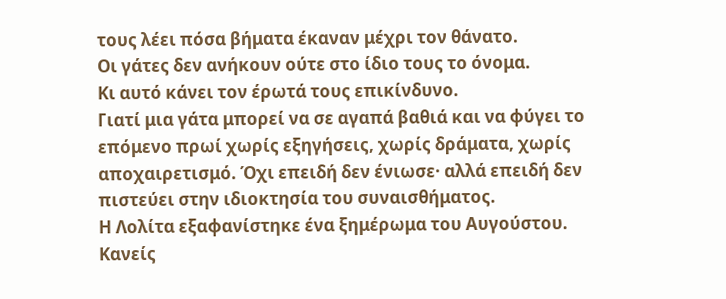τους λέει πόσα βήματα έκαναν μέχρι τον θάνατο.
Οι γάτες δεν ανήκουν ούτε στο ίδιο τους το όνομα.
Κι αυτό κάνει τον έρωτά τους επικίνδυνο.
Γιατί μια γάτα μπορεί να σε αγαπά βαθιά και να φύγει το επόμενο πρωί χωρίς εξηγήσεις, χωρίς δράματα, χωρίς αποχαιρετισμό. Όχι επειδή δεν ένιωσε· αλλά επειδή δεν πιστεύει στην ιδιοκτησία του συναισθήματος.
Η Λολίτα εξαφανίστηκε ένα ξημέρωμα του Αυγούστου.
Κανείς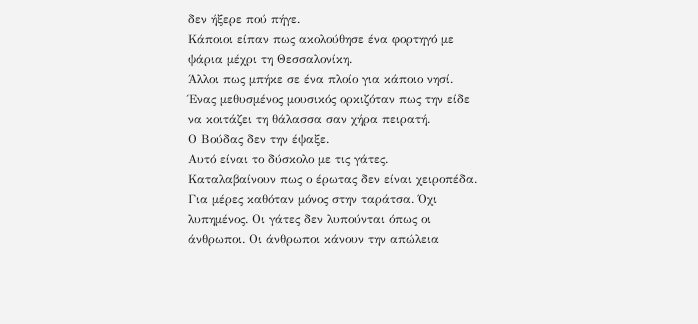δεν ήξερε πού πήγε.
Κάποιοι είπαν πως ακολούθησε ένα φορτηγό με ψάρια μέχρι τη Θεσσαλονίκη.
Άλλοι πως μπήκε σε ένα πλοίο για κάποιο νησί.
Ένας μεθυσμένος μουσικός ορκιζόταν πως την είδε να κοιτάζει τη θάλασσα σαν χήρα πειρατή.
Ο Βούδας δεν την έψαξε.
Αυτό είναι το δύσκολο με τις γάτες.
Καταλαβαίνουν πως ο έρωτας δεν είναι χειροπέδα.
Για μέρες καθόταν μόνος στην ταράτσα. Όχι λυπημένος. Οι γάτες δεν λυπούνται όπως οι άνθρωποι. Οι άνθρωποι κάνουν την απώλεια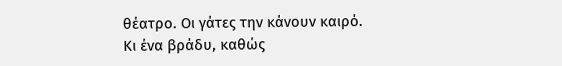θέατρο. Οι γάτες την κάνουν καιρό.
Κι ένα βράδυ, καθώς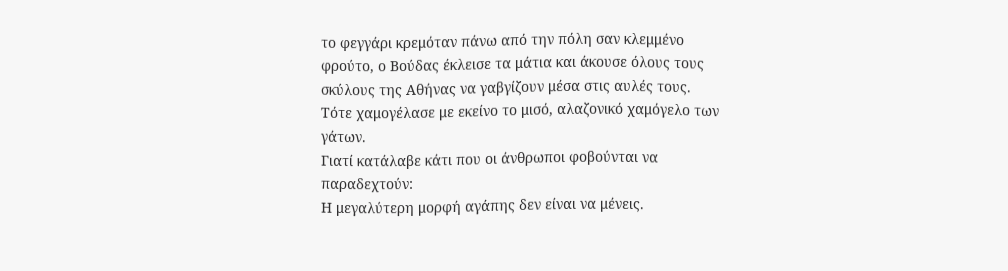το φεγγάρι κρεμόταν πάνω από την πόλη σαν κλεμμένο φρούτο, ο Βούδας έκλεισε τα μάτια και άκουσε όλους τους σκύλους της Αθήνας να γαβγίζουν μέσα στις αυλές τους.
Τότε χαμογέλασε με εκείνο το μισό, αλαζονικό χαμόγελο των γάτων.
Γιατί κατάλαβε κάτι που οι άνθρωποι φοβούνται να παραδεχτούν:
Η μεγαλύτερη μορφή αγάπης δεν είναι να μένεις.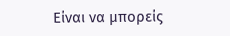Είναι να μπορείς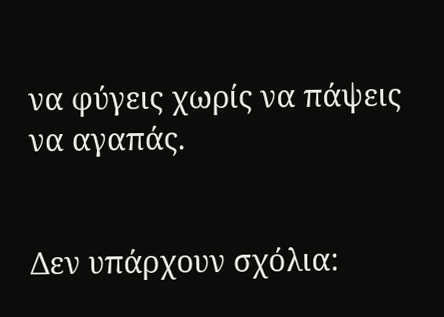να φύγεις χωρίς να πάψεις να αγαπάς.


Δεν υπάρχουν σχόλια: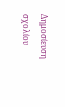Δημοσίευση σχολίου